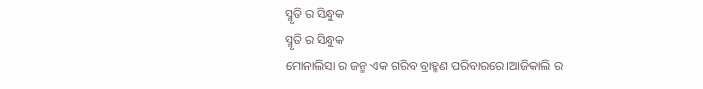ସ୍ମୃତି ର ସିନ୍ଧୁକ
ସ୍ମୃତି ର ସିନ୍ଧୁକ
ମୋନାଲିସା ର ଜନ୍ମ ଏକ ଗରିବ ବ୍ରାହ୍ମଣ ପରିବାରରେ।ଆଜିକାଲି ର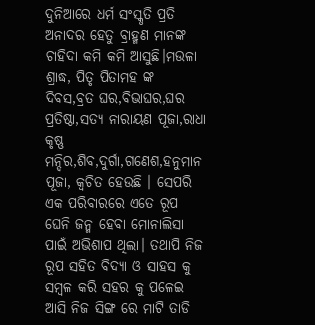ଦୁନିଆରେ ଧର୍ମ ସଂସ୍କୃତି ପ୍ରତି ଅନାଦର ହେତୁ ବ୍ରାହ୍ମଣ ମାନଙ୍କ ଚାହିଦା କମି କମି ଆସୁଛି।ମଉଳା ଶ୍ରାଦ୍ଧ, ପିତୃ ପିତାମହ ଙ୍କ ଦିବସ,ବ୍ରତ ଘର,ବିଭାଘର,ଘର ପ୍ରତିଷ୍ଠା,ସତ୍ୟ ନାରାୟଣ ପୂଜା,ରାଧା କୃଷ୍ଣ ମନ୍ଦିର,ଶିବ,ଦୁର୍ଗା,ଗଣେଶ,ହନୁମାନ ପୂଜା, କ୍ଵଚିତ ହେଉଛି । ସେପରି ଏକ ପରିବାରରେ ଏତେ ରୂପ ଘେନି ଜନ୍ମ ହେବା ମୋନାଲିସା ପାଇଁ ଅଭିଶାପ ଥିଲା। ତଥାପି ନିଜ ରୂପ ସହିତ ବିଦ୍ୟା ଓ ସାହସ କୁ ସମ୍ବଳ କରି ସହର କୁ ପଳେଇ ଆସି ନିଜ ସିଙ୍ଗ ରେ ମାଟି ତାଡି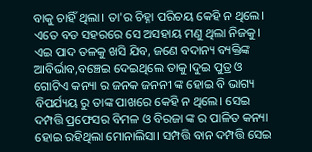ବାକୁ ଚାହିଁ ଥିଲା। ତା'ର ଚିହ୍ନା ପରିଚୟ କେହି ନ ଥିଲେ। ଏତେ ବଡ ସହରରେ ସେ ଅସହାୟ ମଣୁ ଥିଲା ନିଜକୁ। ଏଇ ପାଦ ତଳକୁ ଖସି ଯିବ, ଜଣେ ବଦାନ୍ୟ ବ୍ୟକ୍ତିଙ୍କ ଆବିର୍ଭାବ,ବଞ୍ଚେଇ ଦେଇଥିଲେ ତାକୁ।ଦୁଇ ପୁତ୍ର ଓ ଗୋଟିଏ କନ୍ୟା ର ଜନକ ଜନନୀ ଙ୍କ ହୋଇ ବି ଭାଗ୍ୟ ବିପର୍ଯ୍ୟୟ ରୁ ତାଙ୍କ ପାଖରେ କେହି ନ ଥିଲେ। ସେଇ ଦମ୍ପତ୍ତି ପ୍ରଫେସର ବିମଳ ଓ ବିରଜା ଙ୍କ ର ପାଳିତ କନ୍ୟା ହୋଇ ରହିଥିଲା ମୋନାଲିସା। ସମ୍ପତ୍ତି ବାନ ଦମ୍ପତ୍ତି ସେଇ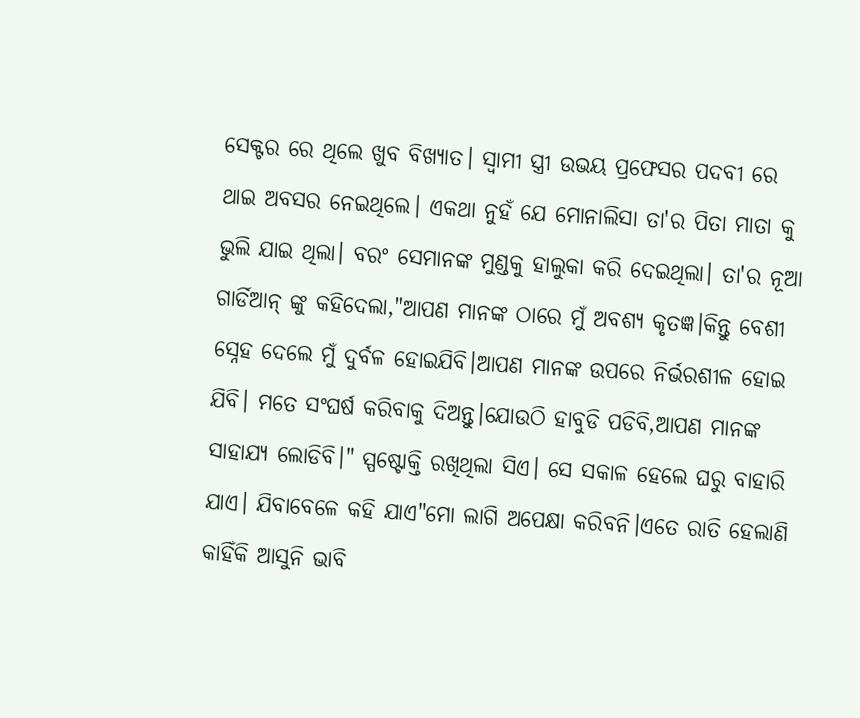ସେକ୍ଟର ରେ ଥିଲେ ଖୁବ ବିଖ୍ୟାତ। ସ୍ବାମୀ ସ୍ତ୍ରୀ ଉଭୟ ପ୍ରଫେସର ପଦବୀ ରେ ଥାଇ ଅବସର ନେଇଥିଲେ। ଏକଥା ନୁହଁ ଯେ ମୋନାଲିସା ତା'ର ପିତା ମାତା କୁ ଭୁଲି ଯାଇ ଥିଲା। ବରଂ ସେମାନଙ୍କ ମୁଣ୍ଡକୁ ହାଲୁକା କରି ଦେଇଥିଲା। ତା'ର ନୂଆ ଗାର୍ଡିଆନ୍ ଙ୍କୁ କହିଦେଲା,"ଆପଣ ମାନଙ୍କ ଠାରେ ମୁଁ ଅବଶ୍ୟ କୃତଜ୍ଞ।କିନ୍ତୁ ବେଶୀ ସ୍ନେହ ଦେଲେ ମୁଁ ଦୁର୍ବଳ ହୋଇଯିବି।ଆପଣ ମାନଙ୍କ ଉପରେ ନିର୍ଭରଶୀଳ ହୋଇ ଯିବି। ମତେ ସଂଘର୍ଷ କରିବାକୁ ଦିଅନ୍ତୁ।ଯୋଉଠି ହାବୁଡି ପଡିବି,ଆପଣ ମାନଙ୍କ ସାହାଯ୍ୟ ଲୋଡିବି।" ସ୍ପଷ୍ଟୋକ୍ତି ରଖିଥିଲା ସିଏ। ସେ ସକାଳ ହେଲେ ଘରୁ ବାହାରି ଯାଏ। ଯିବାବେଳେ କହି ଯାଏ"ମୋ ଲାଗି ଅପେକ୍ଷା କରିବନି।ଏତେ ରାତି ହେଲାଣି କାହିଁକି ଆସୁନି ଭାବି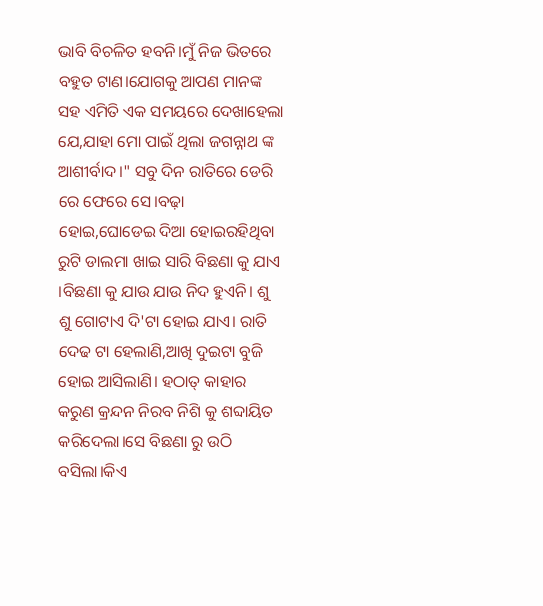ଭାବି ବିଚଳିତ ହବନି।ମୁଁ ନିଜ ଭିତରେ ବହୁତ ଟାଣ।ଯୋଗକୁ ଆପଣ ମାନଙ୍କ ସହ ଏମିତି ଏକ ସମୟରେ ଦେଖାହେଲା ଯେ,ଯାହା ମୋ ପାଇଁ ଥିଲା ଜଗନ୍ନାଥ ଙ୍କ ଆଶୀର୍ବାଦ।" ସବୁ ଦିନ ରାତିରେ ଡେରି ରେ ଫେରେ ସେ।ବଢ଼ା ହୋଇ,ଘୋଡେଇ ଦିଆ ହୋଇରହିଥିବା ରୁଟି ଡାଲମା ଖାଇ ସାରି ବିଛଣା କୁ ଯାଏ ।ବିଛଣା କୁ ଯାଉ ଯାଉ ନିଦ ହୁଏନି। ଶୁ ଶୁ ଗୋଟାଏ ଦି'ଟା ହୋଇ ଯାଏ। ରାତି ଦେଢ ଟା ହେଲାଣି,ଆଖି ଦୁଇଟା ବୁଜି ହୋଇ ଆସିଲାଣି। ହଠାତ୍ କାହାର କରୁଣ କ୍ରନ୍ଦନ ନିରବ ନିଶି କୁ ଶବ୍ଦାୟିତ କରିଦେଲା।ସେ ବିଛଣା ରୁ ଉଠି ବସିଲା।କିଏ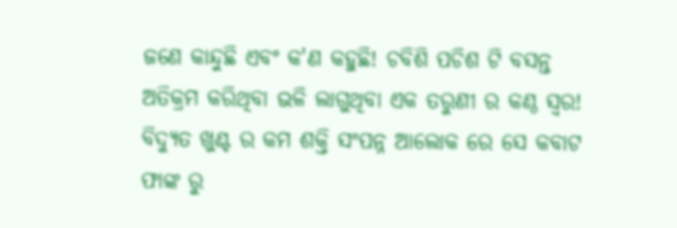ଜଣେ କାନ୍ଦୁଛି ଏବଂ କ'ଣ କହୁଛି! ଚବିଶି ପଚିଶ ଟି ବସନ୍ତ ଅତିକ୍ରମ କରିଥିବା ଭଳି ଲାଗୁଥିବା ଏକ ତରୁଣୀ ର କଣ୍ଠ ସ୍ବର! ବିଦ୍ୟୁତ ଖୁଣ୍ଟ ର କମ ଶକ୍ତି ସଂପନ୍ନ ଆଲୋକ ରେ ସେ କବାଟ ଫାଙ୍କ ରୁ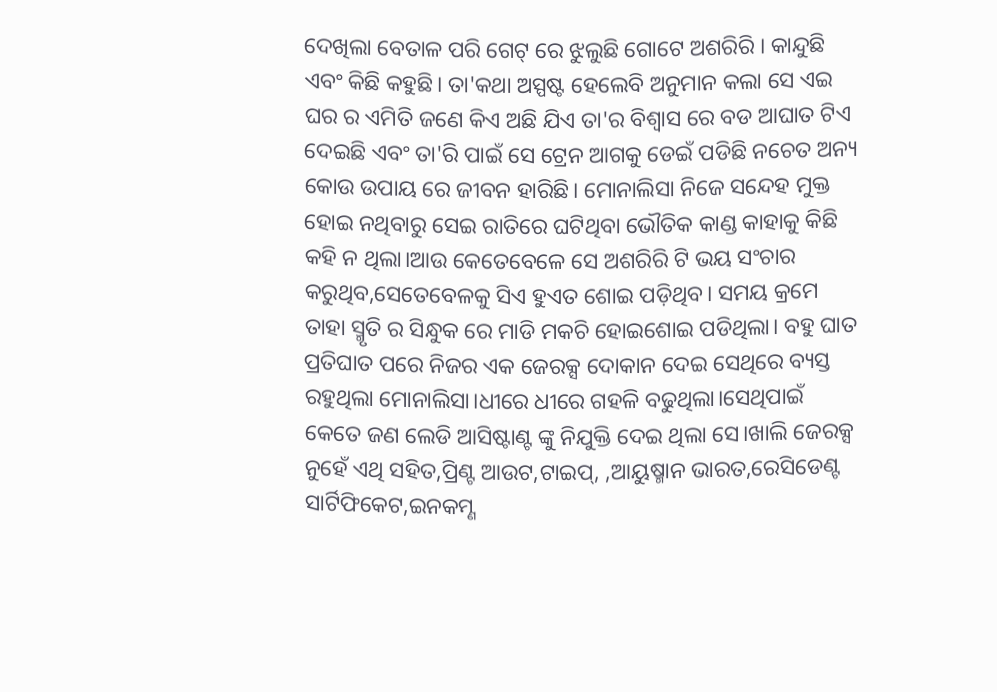ଦେଖିଲା ବେତାଳ ପରି ଗେଟ୍ ରେ ଝୁଲୁଛି ଗୋଟେ ଅଶରିରି । କାନ୍ଦୁଛି ଏବଂ କିଛି କହୁଛି। ତା'କଥା ଅସ୍ପଷ୍ଟ ହେଲେବି ଅନୁମାନ କଲା ସେ ଏଇ ଘର ର ଏମିତି ଜଣେ କିଏ ଅଛି ଯିଏ ତା'ର ବିଶ୍ଵାସ ରେ ବଡ ଆଘାତ ଟିଏ ଦେଇଛି ଏବଂ ତା'ରି ପାଇଁ ସେ ଟ୍ରେନ ଆଗକୁ ଡେଇଁ ପଡିଛି ନଚେତ ଅନ୍ୟ କୋଉ ଉପାୟ ରେ ଜୀବନ ହାରିଛି। ମୋନାଲିସା ନିଜେ ସନ୍ଦେହ ମୁକ୍ତ ହୋଇ ନଥିବାରୁ ସେଇ ରାତିରେ ଘଟିଥିବା ଭୌତିକ କାଣ୍ଡ କାହାକୁ କିଛି କହି ନ ଥିଲା।ଆଉ କେତେବେଳେ ସେ ଅଶରିରି ଟି ଭୟ ସଂଚାର କରୁଥିବ,ସେତେବେଳକୁ ସିଏ ହୁଏତ ଶୋଇ ପଡ଼ିଥିବ। ସମୟ କ୍ରମେ ତାହା ସ୍ମୃତି ର ସିନ୍ଧୁକ ରେ ମାଡି ମକଚି ହୋଇଶୋଇ ପଡିଥିଲା। ବହୁ ଘାତ ପ୍ରତିଘାତ ପରେ ନିଜର ଏକ ଜେରକ୍ସ ଦୋକାନ ଦେଇ ସେଥିରେ ବ୍ୟସ୍ତ ରହୁଥିଲା ମୋନାଲିସା।ଧୀରେ ଧୀରେ ଗହଳି ବଢୁଥିଲା।ସେଥିପାଇଁ କେତେ ଜଣ ଲେଡି ଆସିଷ୍ଟାଣ୍ଟ ଙ୍କୁ ନିଯୁକ୍ତି ଦେଇ ଥିଲା ସେ।ଖାଲି ଜେରକ୍ସ ନୁହେଁ ଏଥି ସହିତ,ପ୍ରିଣ୍ଟ ଆଉଟ,ଟାଇପ୍, ,ଆୟୁଷ୍ମାନ ଭାରତ,ରେସିଡେଣ୍ଟ ସାର୍ଟିଫିକେଟ,ଇନକମ୍ଣ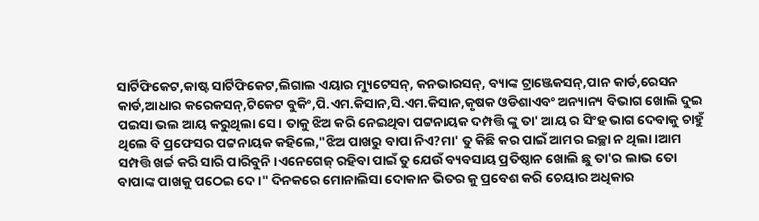ସାର୍ଟିଫିକେଟ,କାଷ୍ଟ ସାର୍ଟିଫିକେଟ,ଲିଗାଲ ଏୟାର ମ୍ୟୁଟେସନ୍, କନଭାରସନ୍, ବ୍ୟାଙ୍କ ଟ୍ରାଞ୍ଜେକସନ୍,ପାନ କାର୍ଡ,ରେସନ କାର୍ଡ,ଆଧାର କରେକସନ୍,ଟିକେଟ ବୁକିଂ,ପି.ଏମ.କିସାନ,ସି.ଏମ.କିସାନ,କୃଷକ ଓଡିଶାଏବଂ ଅନ୍ୟାନ୍ୟ ବିଭାଗ ଖୋଲି ଦୁଇ ପଇସା ଭଲ ଆୟ କରୁଥିଲା ସେ। ତାକୁ ଝିଅ କରି ନେଇଥିବା ପଟ୍ଟନାୟକ ଦମ୍ପତ୍ତି ଙ୍କୁ ତା' ଆୟ ର ସିଂହ ଭାଗ ଦେବାକୁ ଚାହୁଁ ଥିଲେ ବି ପ୍ରଫେସର ପଟ୍ଟନାୟକ କହିଲେ,"ଝିଅ ପାଖରୁ ବାପା ନିଏ?ମା' ତୁ କିଛି କର ପାଇଁ ଆମର ଇଚ୍ଛା ନ ଥିଲା।ଆମ ସମ୍ପତ୍ତି ଖର୍ଚ୍ଚ କରି ସାରି ପାରିବୁନି।ଏନେଗେଜ୍ ରହିବା ପାଇଁ ତୁ ଯେଉଁ ବ୍ୟବସାୟ ପ୍ରତିଷ୍ଠାନ ଖୋଲି ଛୁ ତା'ର ଲାଭ ତୋ ବାପାଙ୍କ ପାଖକୁ ପଠେଇ ଦେ।" ଦିନକରେ ମୋନାଲିସା ଦୋକାନ ଭିତର କୁ ପ୍ରବେଶ କରି ଚେୟାର ଅଧିକାର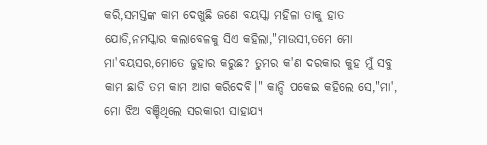କରି,ସମସ୍ତଙ୍କ କାମ ଦେଖୁଛି ଜଣେ ବୟସ୍କା ମହିଳା ତାକୁ ହାତ ଯୋଡି,ନମସ୍କାର କଲାବେଳକୁ ସିଏ କହିଲା,"ମାଉସୀ,ତମେ ମୋ ମା'ବୟସର,ମୋତେ ଜୁହାର କରୁଛ? ତୁମର କ'ଣ ଦରକାର କୁହ ମୁଁ ସବୁ କାମ ଛାଡି ତମ କାମ ଆଗ କରିଦେବି।" କାନ୍ଦି ପକେଇ କହିଲେ ସେ,"ମା', ମୋ ଝିଅ ବଞ୍ଚିଥିଲେ ସରକାରୀ ସାହାଯ୍ୟ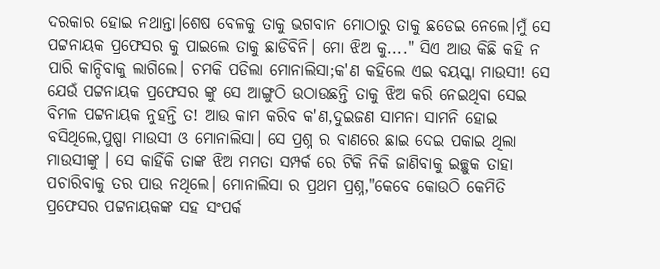ଦରକାର ହୋଇ ନଥାନ୍ତା।ଶେଷ ବେଳକୁ ତାକୁ ଭଗବାନ ମୋଠାରୁ ତାକୁ ଛଡେଇ ନେଲେ।ମୁଁ ସେ ପଟ୍ଟନାୟକ ପ୍ରଫେସର କୁ ପାଇଲେ ତାକୁ ଛାଡିବିନି। ମୋ ଝିଅ କୁ...." ସିଏ ଆଉ କିଛି କହି ନ ପାରି କାନ୍ଦିବାକୁ ଲାଗିଲେ। ଚମକି ପଡିଲା ମୋନାଲିସା;କ'ଣ କହିଲେ ଏଇ ବୟସ୍କା ମାଉସୀ! ସେ ଯେଉଁ ପଟ୍ଟନାୟକ ପ୍ରଫେସର ଙ୍କୁ ସେ ଆଙ୍ଗୁଠି ଉଠାଉଛନ୍ତି ତାକୁ ଝିଅ କରି ନେଇଥିବା ସେଇ ବିମଳ ପଟ୍ଟନାୟକ ନୁହନ୍ତି ତ! ଆଉ କାମ କରିବ କ'ଣ,ଦୁଇଜଣ ସାମନା ସାମନି ହୋଇ ବସିଥିଲେ,ପୁଷ୍ପା ମାଉସୀ ଓ ମୋନାଲିସା। ସେ ପ୍ରଶ୍ନ ର ବାଣରେ ଛାଇ ଦେଇ ପକାଇ ଥିଲା ମାଉସୀଙ୍କୁ । ସେ କାହିଁକି ତାଙ୍କ ଝିଅ ମମତା ସମ୍ପର୍କ ରେ ଟିକି ନିକି ଜାଣିବାକୁ ଇଚ୍ଛୁକ ତାହା ପଚାରିବାକୁ ତର ପାଉ ନଥିଲେ। ମୋନାଲିସା ର ପ୍ରଥମ ପ୍ରଶ୍ନ,"କେବେ କୋଉଠି କେମିତି ପ୍ରଫେସର ପଟ୍ଟନାୟକଙ୍କ ସହ ସଂପର୍କ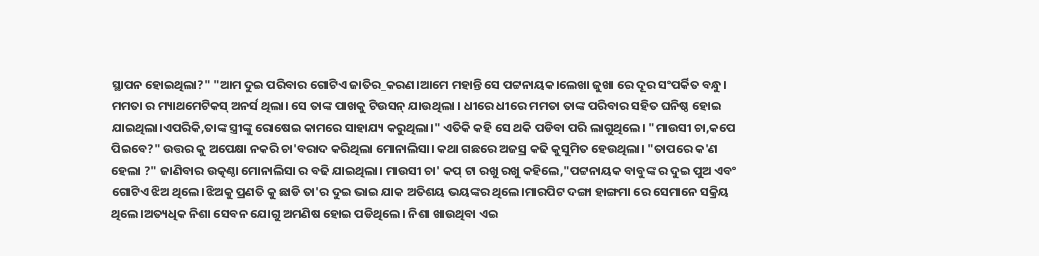ସ୍ଥାପନ ହୋଇଥିଲା?" "ଆମ ଦୁଇ ପରିବାର ଗୋଟିଏ ଜାତିର_କରଣ।ଆମେ ମହାନ୍ତି ସେ ପଟ୍ଟନାୟକ।ଲେଖା ଜୁଖା ରେ ଦୂର ସଂପର୍କିତ ବନ୍ଧୁ। ମମତା ର ମ୍ୟାଥମେଟିକସ୍ ଅନର୍ସ ଥିଲା। ସେ ତାଙ୍କ ପାଖକୁ ଟିଉସନ୍ ଯାଉଥିଲା । ଧୀରେ ଧୀରେ ମମତା ତାଙ୍କ ପରିବାର ସହିତ ଘନିଷ୍ଠ ହୋଇ ଯାଇଥିଲା।ଏପରିକି,ତାଙ୍କ ସ୍ତ୍ରୀଙ୍କୁ ରୋଷେଇ କାମରେ ସାହାଯ୍ୟ କରୁଥିଲା।" ଏତିକି କହି ସେ ଥକି ପଡିବା ପରି ଲାଗୁଥିଲେ। "ମାଉସୀ ଚା,କପେ ପିଇବେ?" ଉତ୍ତର କୁ ଅପେକ୍ଷା ନକରି ଚା'ବରାଦ କରିଥିଲା ମୋନାଲିସା। କଥା ଗଛରେ ଅଜସ୍ର କଢି କୁସୁମିତ ହେଉଥିଲା। "ତାପରେ କ'ଣ ହେଲା ?" ଜାଣିବାର ଉତ୍କଣ୍ଠା ମୋନାଲିସା ର ବଢି ଯାଇଥିଲା। ମାଉସୀ ଚା' କପ୍ ଟା ରଖୁ ରଖୁ କହିଲେ,"ପଟ୍ଟନାୟକ ବାବୁଙ୍କ ର ଦୁଇ ପୁଅ ଏବଂ ଗୋଟିଏ ଝିଅ ଥିଲେ।ଝିଅକୁ ପ୍ରଣତି କୁ ଛାଡି ତା'ର ଦୁଇ ଭାଇ ଯାକ ଅତିଶୟ ଭୟଙ୍କର ଥିଲେ।ମାରପିଟ ଦଙ୍ଗା ହାଙ୍ଗମା ରେ ସେମାନେ ସକ୍ରିୟ ଥିଲେ।ଅତ୍ୟଧିକ ନିଶା ସେବନ ଯୋଗୁ ଅମଣିଷ ହୋଇ ପଡିଥିଲେ। ନିଶା ଖାଉଥିବା ଏଇ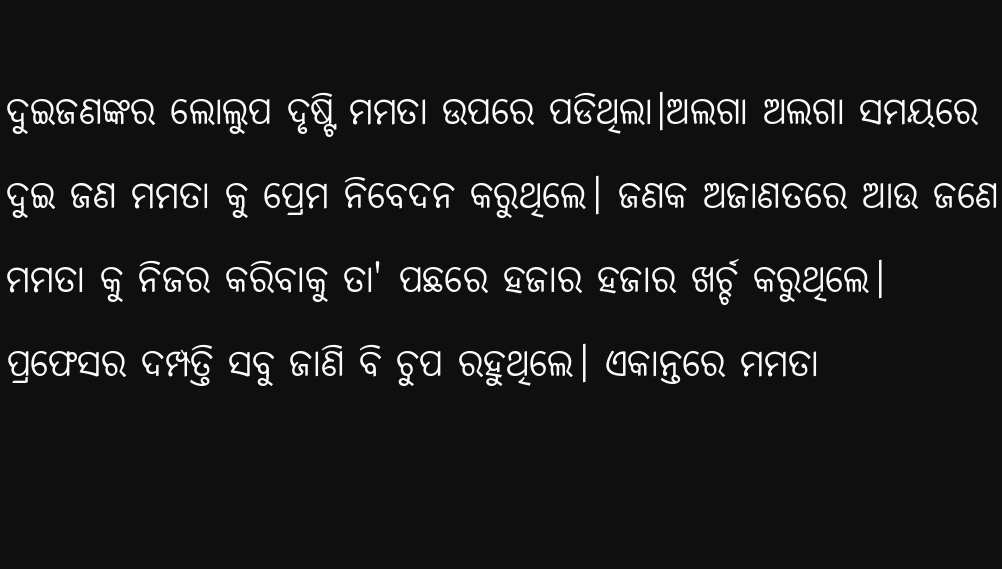ଦୁଇଜଣଙ୍କର ଲୋଲୁପ ଦୃଷ୍ଟି ମମତା ଉପରେ ପଡିଥିଲା।ଅଲଗା ଅଲଗା ସମୟରେ ଦୁଇ ଜଣ ମମତା କୁ ପ୍ରେମ ନିବେଦନ କରୁଥିଲେ। ଜଣକ ଅଜାଣତରେ ଆଉ ଜଣେ ମମତା କୁ ନିଜର କରିବାକୁ ତା' ପଛରେ ହଜାର ହଜାର ଖର୍ଚ୍ଚ କରୁଥିଲେ। ପ୍ରଫେସର ଦମ୍ପତ୍ତି ସବୁ ଜାଣି ବି ଚୁପ ରହୁଥିଲେ। ଏକାନ୍ତରେ ମମତା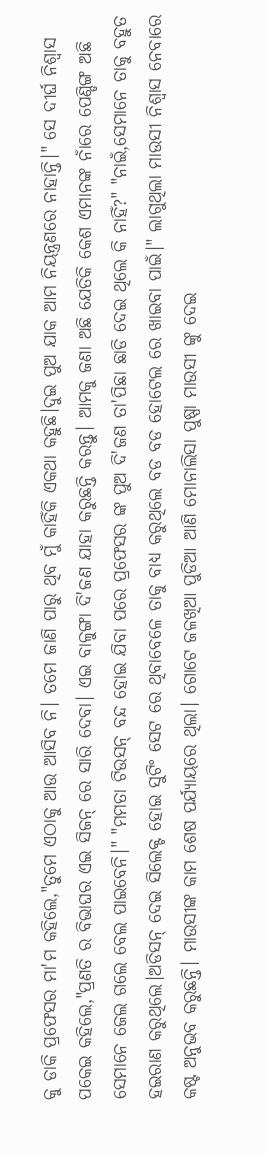କୁ ଡାକି ପ୍ରଫେସର ମା'ମ କହିଲେ,"ତୁମେ ଏଠାକୁ ଆଉ ଆସିବ ନି। ତମେ ଜାଣି ପାରୁ ଥିବ ମୁଁ କାହିଁକି ଏକଥା କହୁଛି।ଦୁଇ ପୁଅ ଯାକ ଆମ ନିୟନ୍ତ୍ରଣରେ ନାହାନ୍ତି।" ସେ ଦୀର୍ଘ ନିଶ୍ଵାସ ପକେଇ କହିଲେ,"ପ୍ରଣତି ର ବିଭାଘର ଏଇ ସିଜନ୍ ରେ ସାରି ଦେବା। ଏଇ ବାଳୁଙ୍ଗା ଦି'ଜଣ ଯାହା କରୁଛନ୍ତି କରନ୍ତୁ। ଆମକୁ ଜଣା ଅଛି ଯେତିକି କେଶ ଏମାନଙ୍କ ନାଁରେ ପେଣ୍ଡିଙ୍ଗ ଅଛି ସେମାନେ ଜେଲ ଗଲେ ବେଲ ପାଇବେନି।" "ମମତା ଟିଉସନ୍ ବନ୍ଦ ହୋଇ ଯିବା ପରେ ପ୍ରଫେସର ଙ୍କ ପୁଅ ଦି'ଜଣ ତା'ପିଛା ଛାଡି ଦେଇ ଥିଲେ କି ନାହିଁ?" "ନାଇଁ,ସେମାନେ ତାକୁ ବହୁତ ହଇରାଣ କରୁଥିଲେ।ଅଡିସନ୍ ଦେଇ ସିଲେକ୍ଟ ହୋଇ ସୁଟିଂ ସେଟ ରେ ଥିବାବେଳେ ତାକୁ ବାଧ୍ୟ କରୁଥିଲେ ବଡ ବଡ ହୋଟେଲ ରେ ଖାଇବା ପାଇଁ।" ଲାଗୁଥିଲା ମାଉସୀ ନିଶ୍ଵାସ ନେବାରେ କଷ୍ଟ ଅନୁଭବ କରୁଛନ୍ତି। ମାଉସୀଙ୍କ କାମ ଶେଷ ପର୍ଯ୍ୟାୟରେ ଥିଲା। ଗୋଟେ ଜଳଖିଆ ପୁଡିଆ ଆଣି ମୋନାଲିସା ପୁଷ୍ପା ମାଉସୀ ଙ୍କୁ ଦେଇ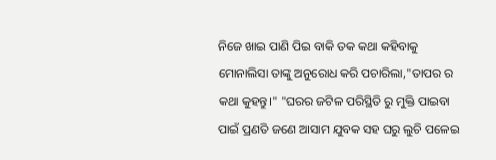ନିଜେ ଖାଇ ପାଣି ପିଇ ବାକି ତକ କଥା କହିବାକୁ ମୋନାଲିସା ତାଙ୍କୁ ଅନୁରୋଧ କରି ପଚାରିଲା,"ତାପର ର କଥା କୁହନ୍ତୁ।" "ଘରର ଜଟିଳ ପରିସ୍ଥିତି ରୁ ମୁକ୍ତି ପାଇବା ପାଇଁ ପ୍ରଣତି ଜଣେ ଆସାମ ଯୁବକ ସହ ଘରୁ ଲୁଚି ପଳେଇ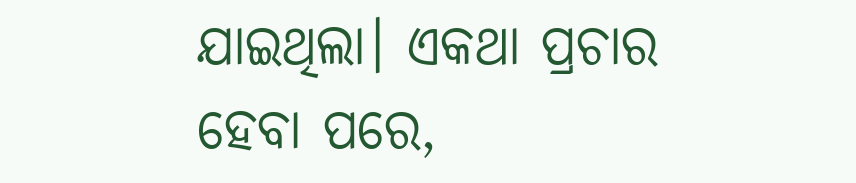ଯାଇଥିଲା। ଏକଥା ପ୍ରଚାର ହେବା ପରେ,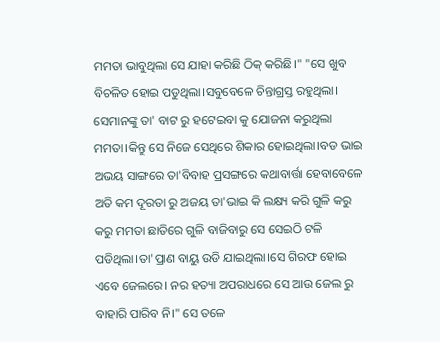ମମତା ଭାବୁଥିଲା ସେ ଯାହା କରିଛି ଠିକ୍ କରିଛି।" "ସେ ଖୁବ ବିଚଳିତ ହୋଇ ପଡୁଥିଲା।ସବୁବେଳେ ଚିନ୍ତାଗ୍ରସ୍ତ ରହୁଥିଲା। ସେମାନଙ୍କୁ ତା' ବାଟ ରୁ ହଟେଇବା କୁ ଯୋଜନା କରୁଥିଲା ମମତା।କିନ୍ତୁ ସେ ନିଜେ ସେଥିରେ ଶିକାର ହୋଇଥିଲା।ବଡ ଭାଇ ଅଭୟ ସାଙ୍ଗରେ ତା'ବିବାହ ପ୍ରସଙ୍ଗରେ କଥାବାର୍ତ୍ତା ହେବାବେଳେ ଅତି କମ ଦୂରତା ରୁ ଅଜୟ ତା'ଭାଇ କି ଲକ୍ଷ୍ୟ କରି ଗୁଳି କରୁ କରୁ ମମତା ଛାତିରେ ଗୁଳି ବାଜିବାରୁ ସେ ସେଇଠି ଟଳି ପଡିଥିଲା।ତା'ପ୍ରାଣ ବାୟୁ ଉଡି ଯାଇଥିଲା।ସେ ଗିରଫ ହୋଇ ଏବେ ଜେଲରେ। ନର ହତ୍ୟା ଅପରାଧରେ ସେ ଆଉ ଜେଲ ରୁ ବାହାରି ପାରିବ ନି।" ସେ ତଳେ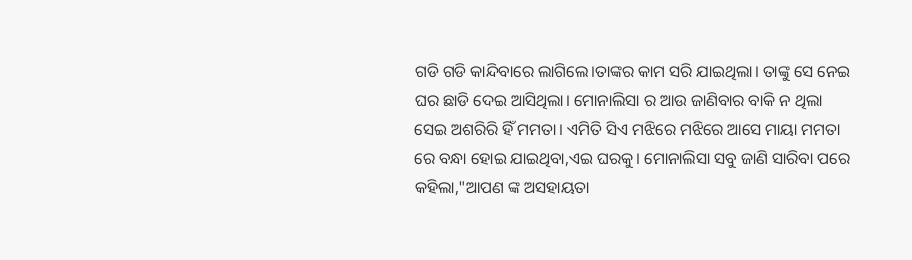ଗଡି ଗଡି କାନ୍ଦିବାରେ ଲାଗିଲେ।ତାଙ୍କର କାମ ସରି ଯାଇଥିଲା। ତାଙ୍କୁ ସେ ନେଇ ଘର ଛାଡି ଦେଇ ଆସିଥିଲା। ମୋନାଲିସା ର ଆଉ ଜାଣିବାର ବାକି ନ ଥିଲା ସେଇ ଅଶରିରି ହିଁ ମମତା। ଏମିତି ସିଏ ମଝିରେ ମଝିରେ ଆସେ ମାୟା ମମତା ରେ ବନ୍ଧା ହୋଇ ଯାଇଥିବା,ଏଇ ଘରକୁ। ମୋନାଲିସା ସବୁ ଜାଣି ସାରିବା ପରେ କହିଲା,"ଆପଣ ଙ୍କ ଅସହାୟତା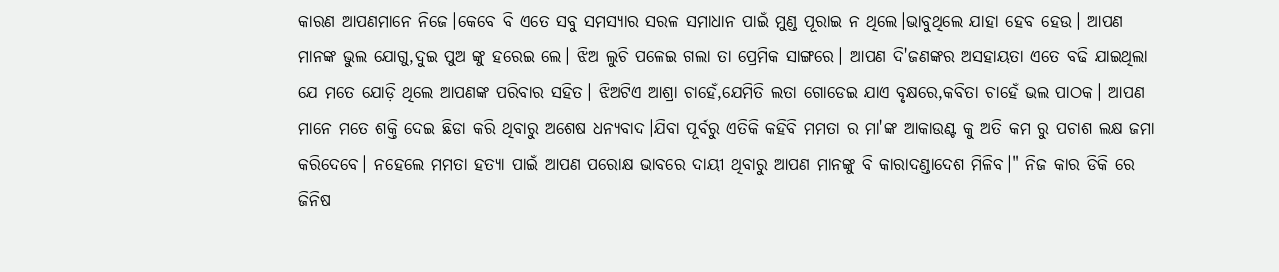କାରଣ ଆପଣମାନେ ନିଜେ।କେବେ ବି ଏତେ ସବୁ ସମସ୍ୟାର ସରଳ ସମାଧାନ ପାଇଁ ମୁଣ୍ଡ ପୂରାଇ ନ ଥିଲେ।ଭାବୁଥିଲେ ଯାହା ହେବ ହେଉ। ଆପଣ ମାନଙ୍କ ଭୁଲ ଯୋଗୁ,ଦୁଇ ପୁଅ ଙ୍କୁ ହରେଇ ଲେ। ଝିଅ ଲୁଚି ପଳେଇ ଗଲା ତା ପ୍ରେମିକ ସାଙ୍ଗରେ। ଆପଣ ଦି'ଜଣଙ୍କର ଅସହାୟତା ଏତେ ବଢି ଯାଇଥିଲା ଯେ ମତେ ଯୋଡ଼ି ଥିଲେ ଆପଣଙ୍କ ପରିବାର ସହିତ। ଝିଅଟିଏ ଆଶ୍ରା ଚାହେଁ,ଯେମିତି ଲତା ଗୋଡେଇ ଯାଏ ବୃକ୍ଷରେ,କବିତା ଚାହେଁ ଭଲ ପାଠକ। ଆପଣ ମାନେ ମତେ ଶକ୍ତି ଦେଇ ଛିଡା କରି ଥିବାରୁ ଅଶେଷ ଧନ୍ୟବାଦ।ଯିବା ପୂର୍ବରୁ ଏତିକି କହିବି ମମତା ର ମା'ଙ୍କ ଆକାଉଣ୍ଟ କୁ ଅତି କମ ରୁ ପଚାଶ ଲକ୍ଷ ଜମା କରିଦେବେ। ନହେଲେ ମମତା ହତ୍ୟା ପାଇଁ ଆପଣ ପରୋକ୍ଷ ଭାବରେ ଦାୟୀ ଥିବାରୁ ଆପଣ ମାନଙ୍କୁ ବି କାରାଦଣ୍ଡାଦେଶ ମିଳିବ।" ନିଜ କାର ଡିକି ରେ ଜିନିଷ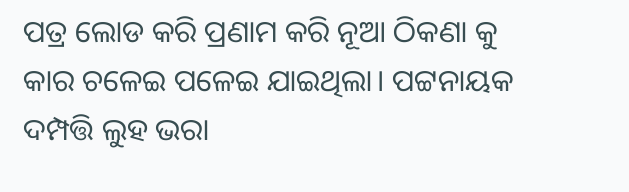ପତ୍ର ଲୋଡ କରି ପ୍ରଣାମ କରି ନୂଆ ଠିକଣା କୁ କାର ଚଳେଇ ପଳେଇ ଯାଇଥିଲା। ପଟ୍ଟନାୟକ ଦମ୍ପତ୍ତି ଲୁହ ଭରା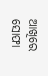ଆଖିରେ ସୋଫା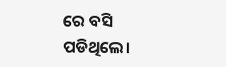ରେ ବସି ପଡିଥିଲେ।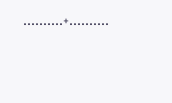..........+..........